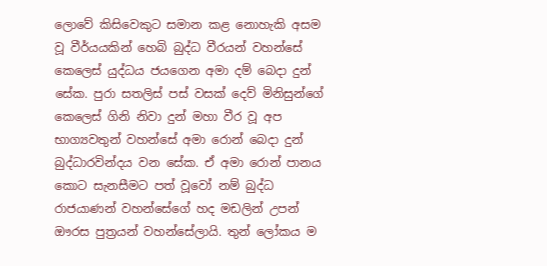ලොවේ කිසිවෙකුට සමාන කළ නොහැකි අසම වූ වීර්යයකින් හෙබි බුද්ධ වීරයන් වහන්සේ කෙලෙස් යුද්ධය ජයගෙන අමා දම් බෙදා දුන් සේක. පුරා සතලිස් පස් වසක් දෙව් මිනිසුන්ගේ කෙලෙස් ගිනි නිවා දුන් මහා වීර වූ අප භාග්‍යවතුන් වහන්සේ අමා රොන් බෙදා දුන් බුද්ධාරවින්දය වන සේක. ඒ අමා රොන් පානය කොට සැනසීමට පත් වූවෝ නම් බුද්ධ රාජයාණන් වහන්සේගේ හද මඩලින් උපන් ඖරස පුත්‍රයන් වහන්සේලායි. තුන් ලෝකය ම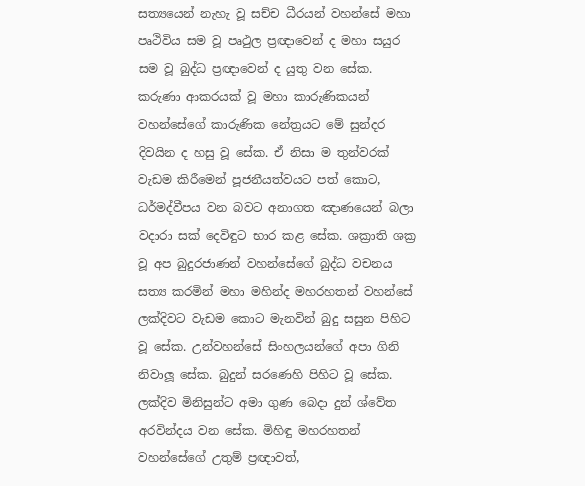සත්‍යයෙන් නැහැ වූ සච්ච ධීරයන් වහන්සේ මහා පෘථිවිය සම වූ පෘථුල ප්‍රඥාවෙන් ද මහා සයුර සම වූ බුද්ධ ප්‍රඥාවෙන් ද යුතු වන සේක. කරුණා ආකරයක් වූ මහා කාරුණිකයන් වහන්සේගේ කාරුණික නේත්‍රයට මේ සුන්දර දිවයින ද හසු වූ සේක. ඒ නිසා ම තුන්වරක් වැඩම කිරීමෙන් පූජනීයත්වයට පත් කොට, ධර්මද්වීපය වන බවට අනාගත ඤාණයෙන් බලා වදාරා සක් දෙවිඳුට භාර කළ සේක. ශක්‍රාති ශක්‍ර වූ අප බුදුරජාණන් වහන්සේගේ බුද්ධ වචනය සත්‍ය කරමින් මහා මහින්ද මහරහතන් වහන්සේ ලක්දිවට වැඩම කොට මැනවින් බුදු සසුන පිහිට වූ සේක. උන්වහන්සේ සිංහලයන්ගේ අපා ගිනි නිවාලූ සේක. බුදුන් සරණෙහි පිහිට වූ සේක. ලක්දිව මිනිසුන්ට අමා ගුණ බෙදා දුන් ශ්වේත අරවින්දය වන සේක. මිහිඳු මහරහතන් වහන්සේගේ උතුම් ප්‍රඥාවත්,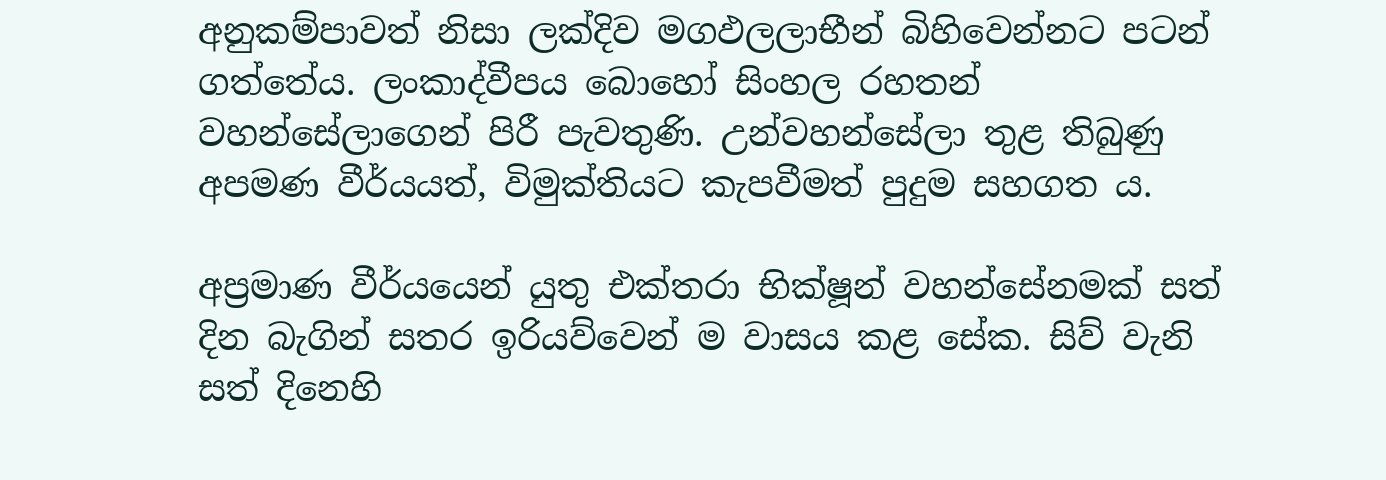අනුකම්පාවත් නිසා ලක්දිව මගඵලලාභීන් බිහිවෙන්නට පටන් ගත්තේය. ලංකාද්වීපය බොහෝ සිංහල රහතන් වහන්සේලාගෙන් පිරී පැවතුණි. උන්වහන්සේලා තුළ තිබුණු අපමණ වීර්යයත්, විමුක්තියට කැපවීමත් පුදුම සහගත ය.

අප්‍රමාණ වීර්යයෙන් යුතු එක්තරා භික්ෂූන් වහන්සේනමක් සත් දින බැගින් සතර ඉරියව්වෙන් ම වාසය කළ සේක. සිව් වැනි සත් දිනෙහි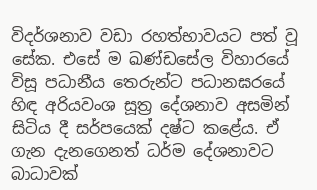විදර්ශනාව වඩා රහත්භාවයට පත් වූ සේක. එසේ ම ඛණ්ඩසේල විහාරයේ විසූ පධානීය තෙරුන්ට පධානඝරයේ හිඳ අරියවංශ සූත්‍ර දේශනාව අසමින් සිටිය දී සර්පයෙක් දෂ්ට කළේය. ඒ ගැන දැනගෙනත් ධර්ම දේශනාවට බාධාවක්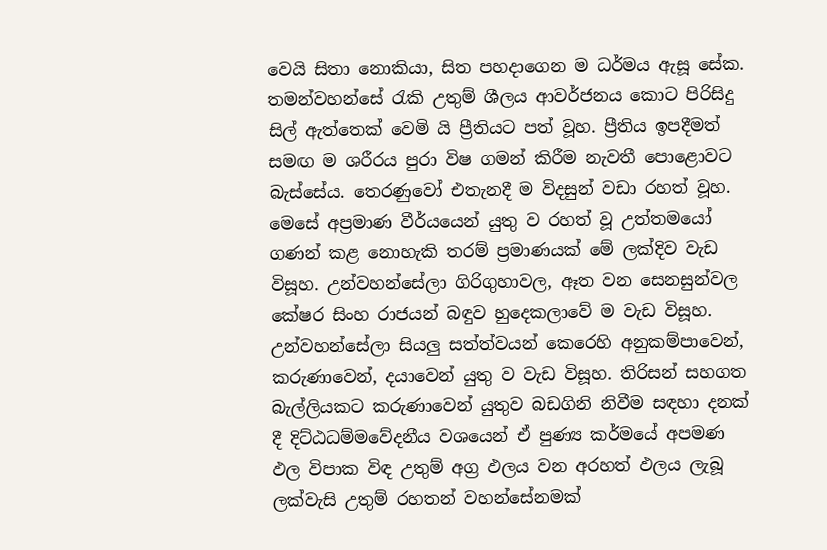වෙයි සිතා නොකියා, සිත පහදාගෙන ම ධර්මය ඇසූ සේක. තමන්වහන්සේ රැකි උතුම් ශීලය ආවර්ජනය කොට පිරිසිදු සිල් ඇත්තෙක් වෙමි යි ප්‍රීතියට පත් වූහ. ප්‍රීතිය ඉපදීමත් සමඟ ම ශරීරය පුරා විෂ ගමන් කිරීම නැවතී පොළොවට බැස්සේය. තෙරණුවෝ එතැනදී ම විදසුන් වඩා රහත් වූහ. මෙසේ අප්‍රමාණ වීර්යයෙන් යුතු ව රහත් වූ උත්තමයෝ ගණන් කළ නොහැකි තරම් ප්‍රමාණයක් මේ ලක්දිව වැඩ විසූහ. උන්වහන්සේලා ගිරිගුහාවල, ඈත වන සෙනසුන්වල කේෂර සිංහ රාජයන් බඳුව හුදෙකලාවේ ම වැඩ විසූහ. උන්වහන්සේලා සියලු සත්ත්වයන් කෙරෙහි අනුකම්පාවෙන්, කරුණාවෙන්, දයාවෙන් යුතු ව වැඩ විසූහ. තිරිසන් සහගත බැල්ලියකට කරුණාවෙන් යුතුව බඩගිනි නිවීම සඳහා දනක් දී දිට්ඨධම්මවේදනීය වශයෙන් ඒ පුණ්‍ය කර්මයේ අපමණ ඵල විපාක විඳ උතුම් අග්‍ර ඵලය වන අරහත් ඵලය ලැබූ ලක්වැසි උතුම් රහතන් වහන්සේනමක්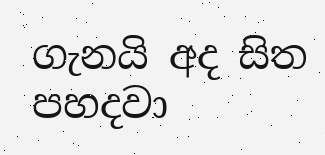ගැනයි අද සිත පහදවා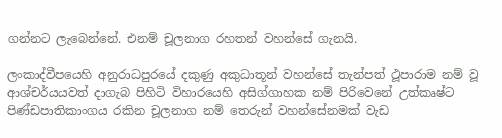ගන්නට ලැබෙන්නේ. එනම් චූලනාග රහතන් වහන්සේ ගැනයි.

ලංකාද්වීපයෙහි අනුරාධපුරයේ දකුණු අකුධාතූන් වහන්සේ තැන්පත් ථූපාරාම නම් වූ ආශ්චර්යයවත් දාගැබ පිහිටි විහාරයෙහි අසිග්ගාහක නම් පිරිවෙනේ උත්කෘෂ්ට පිණ්ඩපාතිකාංගය රකින චූලනාග නම් තෙරුන් වහන්සේනමක් වැඩ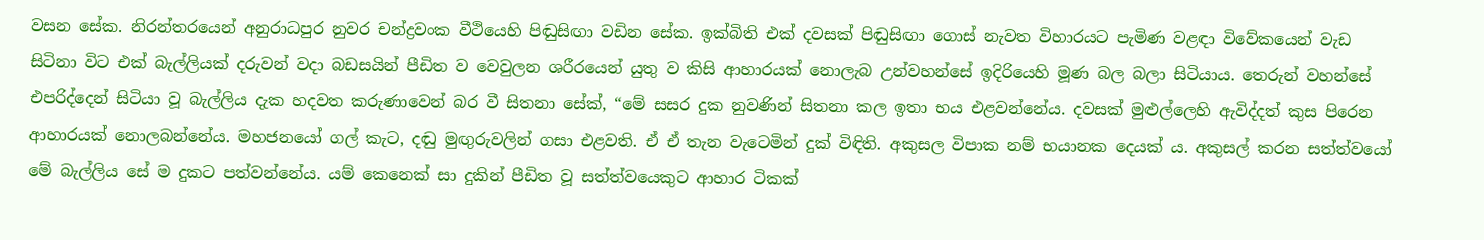වසන සේක. නිරන්තරයෙන් අනුරාධපුර නුවර චන්ද්‍රවංක වීථියෙහි පිඬුසිඟා වඩින සේක. ඉක්බිති එක් දවසක් පිඬුසිඟා ගොස් නැවත විහාරයට පැමිණ වළඳා විවේකයෙන් වැඩ සිටිනා විට එක් බැල්ලියක් දරුවන් වදා බඩසයින් පීඩිත ව වෙවුලන ශරීරයෙන් යුතු ව කිසි ආහාරයක් නොලැබ උන්වහන්සේ ඉදිරියෙහි මූණ බල බලා සිටියාය. තෙරුන් වහන්සේ එපරිද්දෙන් සිටියා වූ බැල්ලිය දැක හදවත කරුණාවෙන් බර වී සිතනා සේක්, “මේ සසර දුක නුවණින් සිතනා කල ඉතා භය එළවන්නේය. දවසක් මුළුල්ලෙහි ඇවිද්දත් කුස පිරෙන ආහාරයක් නොලබන්නේය. මහජනයෝ ගල් කැට, දඬු මුඟුරුවලින් ගසා එළවති. ඒ ඒ තැන වැටෙමින් දුක් විඳිති. අකුසල විපාක නම් භයානක දෙයක් ය. අකුසල් කරන සත්ත්වයෝ මේ බැල්ලිය සේ ම දුකට පත්වන්නේය. යම් කෙනෙක් සා දුකින් පීඩිත වූ සත්ත්වයෙකුට ආහාර ටිකක්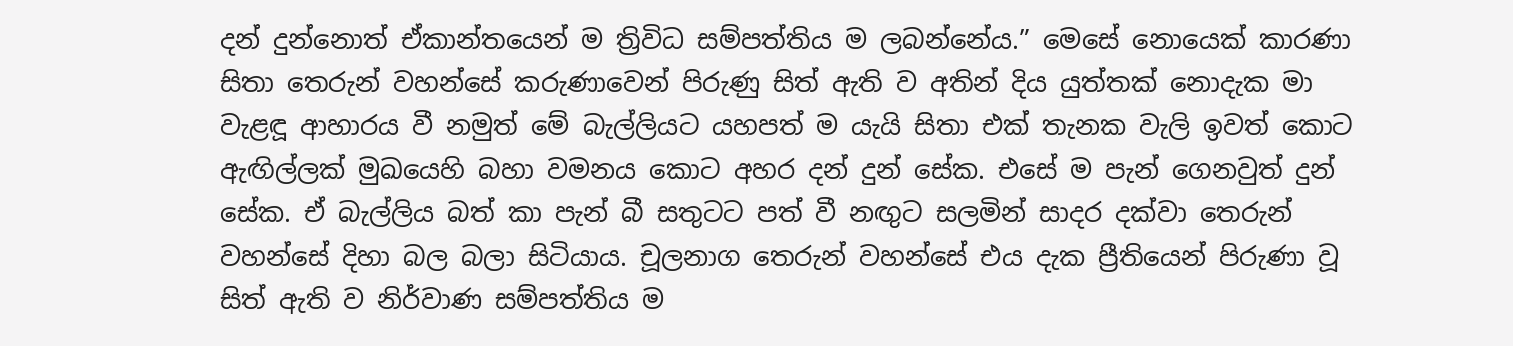දන් දුන්නොත් ඒකාන්තයෙන් ම ත්‍රිවිධ සම්පත්තිය ම ලබන්නේය.” මෙසේ නොයෙක් කාරණා සිතා තෙරුන් වහන්සේ කරුණාවෙන් පිරුණු සිත් ඇති ව අතින් දිය යුත්තක් නොදැක මා වැළඳූ ආහාරය වී නමුත් මේ බැල්ලියට යහපත් ම යැයි සිතා එක් තැනක වැලි ඉවත් කොට ඇඟිල්ලක් මුඛයෙහි බහා වමනය කොට අහර දන් දුන් සේක. එසේ ම පැන් ගෙනවුත් දුන් සේක. ඒ බැල්ලිය බත් කා පැන් බී සතුටට පත් වී නඟුට සලමින් සාදර දක්වා තෙරුන් වහන්සේ දිහා බල බලා සිටියාය. චූලනාග තෙරුන් වහන්සේ එය දැක ප්‍රීතියෙන් පිරුණා වූ සිත් ඇති ව නිර්වාණ සම්පත්තිය ම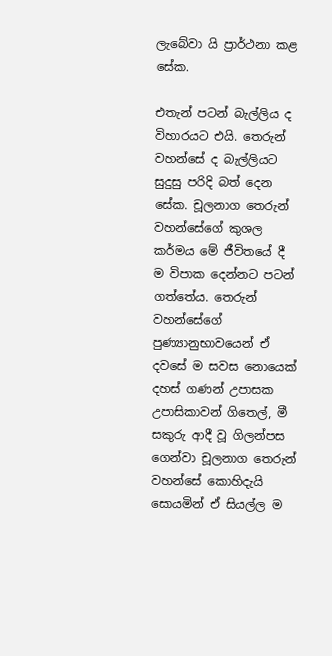ලැබේවා යි ප්‍රාර්ථනා කළ සේක.

එතැන් පටන් බැල්ලිය ද විහාරයට එයි. තෙරුන් වහන්සේ ද බැල්ලියට සුදුසු පරිදි බත් දෙන සේක. චූලනාග තෙරුන් වහන්සේගේ කුශල කර්මය මේ ජීවිතයේ දී ම විපාක දෙන්නට පටන් ගත්තේය. තෙරුන් වහන්සේගේ පුණ්‍යානුභාවයෙන් ඒ දවසේ ම සවස නොයෙක් දහස් ගණන් උපාසක උපාසිකාවන් ගිතෙල්, මී සකුරු ආදී වූ ගිලන්පස ගෙන්වා චූලනාග තෙරුන් වහන්සේ කොහිදැයි සොයමින් ඒ සියල්ල ම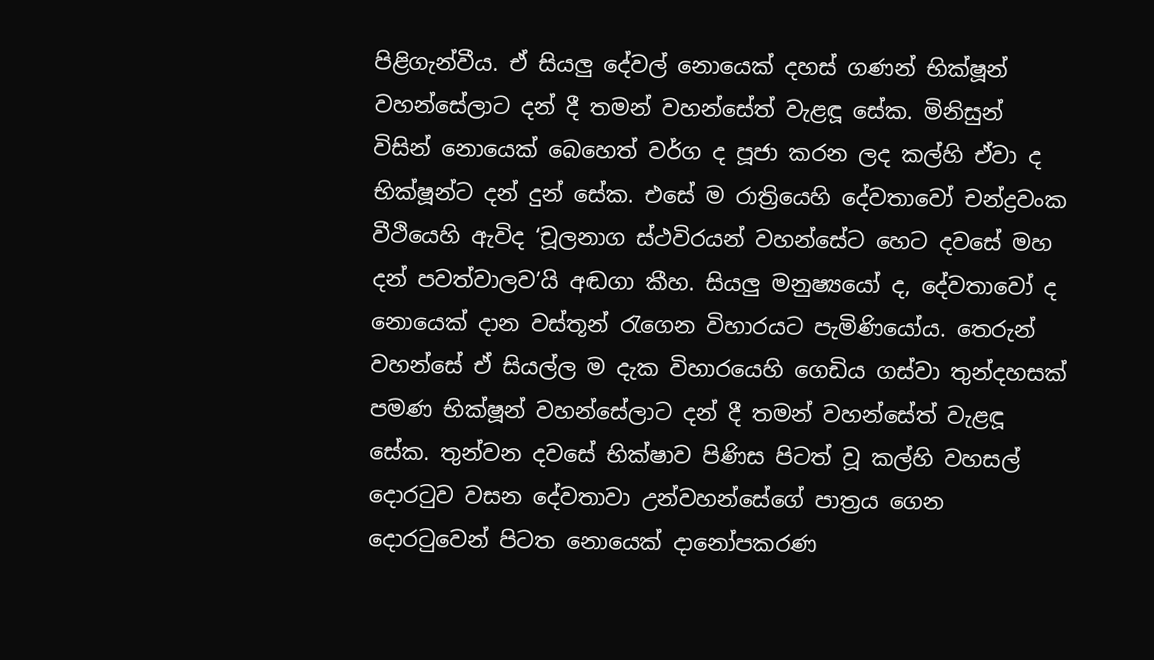පිළිගැන්වීය. ඒ සියලු දේවල් නොයෙක් දහස් ගණන් භික්ෂූන් වහන්සේලාට දන් දී තමන් වහන්සේත් වැළඳූ සේක. මිනිසුන් විසින් නොයෙක් බෙහෙත් වර්ග ද පූජා කරන ලද කල්හි ඒවා ද භික්ෂූන්ට දන් දුන් සේක. එසේ ම රාත්‍රියෙහි දේවතාවෝ චන්ද්‍රවංක වීථියෙහි ඇවිද ‘චූලනාග ස්ථවිරයන් වහන්සේට හෙට දවසේ මහ දන් පවත්වාලව’යි අඬගා කීහ. සියලු මනුෂ්‍යයෝ ද, දේවතාවෝ ද නොයෙක් දාන වස්තූන් රැගෙන විහාරයට පැමිණියෝය. තෙරුන් වහන්සේ ඒ සියල්ල ම දැක විහාරයෙහි ගෙඩිය ගස්වා තුන්දහසක් පමණ භික්ෂූන් වහන්සේලාට දන් දී තමන් වහන්සේත් වැළඳූ සේක. තුන්වන දවසේ භික්ෂාව පිණිස පිටත් වූ කල්හි වහසල් දොරටුව වසන දේවතාවා උන්වහන්සේගේ පාත්‍රය ගෙන දොරටුවෙන් පිටත නොයෙක් දානෝපකරණ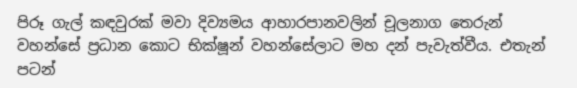පිරූ ගැල් කඳවුරක් මවා දිව්‍යමය ආහාරපානවලින් චූලනාග තෙරුන් වහන්සේ ප්‍රධාන කොට භික්ෂූන් වහන්සේලාට මහ දන් පැවැත්වීය. එතැන් පටන්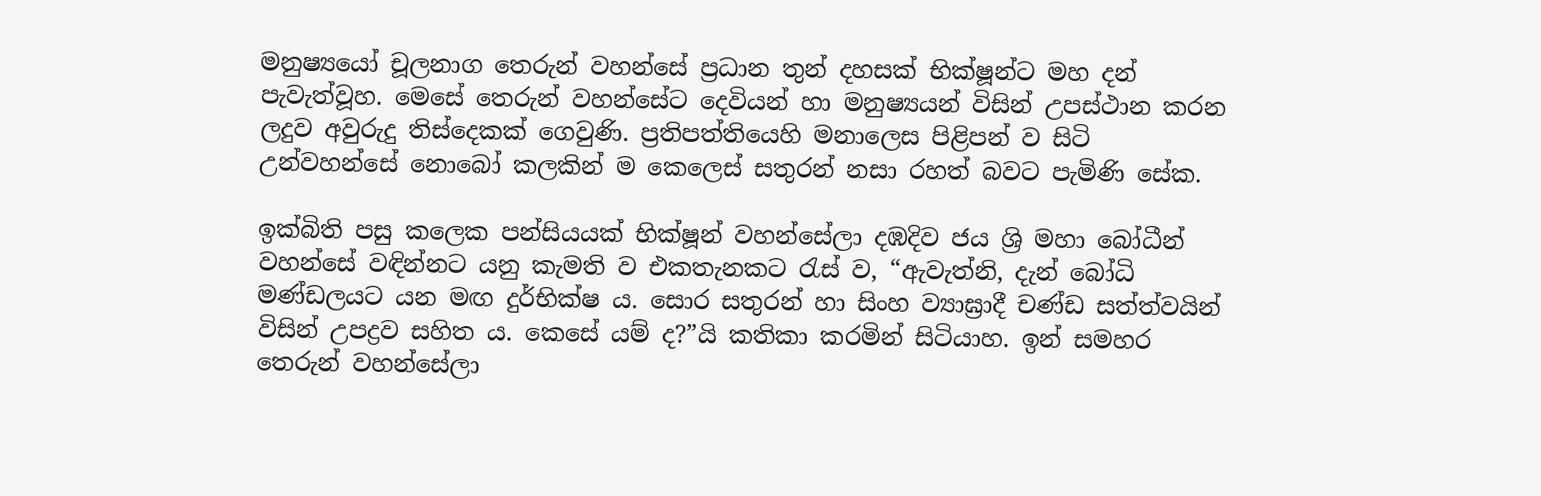මනුෂ්‍යයෝ චූලනාග තෙරුන් වහන්සේ ප්‍රධාන තුන් දහසක් භික්ෂූන්ට මහ දන් පැවැත්වූහ. මෙසේ තෙරුන් වහන්සේට දෙවියන් හා මනුෂ්‍යයන් විසින් උපස්ථාන කරන ලදුව අවුරුදු තිස්දෙකක් ගෙවුණි. ප්‍රතිපත්තියෙහි මනාලෙස පිළිපන් ව සිටි උන්වහන්සේ නොබෝ කලකින් ම කෙලෙස් සතුරන් නසා රහත් බවට පැමිණි සේක.

ඉක්බිති පසු කලෙක පන්සියයක් භික්ෂූන් වහන්සේලා දඹදිව ජය ශ්‍රි මහා බෝධීන් වහන්සේ වඳින්නට යනු කැමති ව එකතැනකට රැස් ව, “ඇවැත්නි, දැන් බෝධි මණ්ඩලයට යන මඟ දුර්භික්ෂ ය. සොර සතුරන් හා සිංහ ව්‍යාඝ්‍රාදී චණ්ඩ සත්ත්වයින් විසින් උපද්‍රව සහිත ය. කෙසේ යම් ද?”යි කතිකා කරමින් සිටියාහ. ඉන් සමහර තෙරුන් වහන්සේලා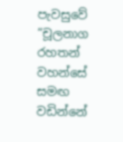පැවසුවේ “චූලනාග රහතන් වහන්සේ සමඟ වඩින්නේ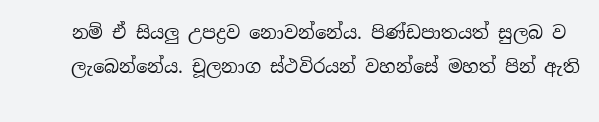නම් ඒ සියලු උපද්‍රව නොවන්නේය. පිණ්ඩපාතයත් සුලබ ව ලැබෙන්නේය. චූලනාග ස්ථවිරයන් වහන්සේ මහත් පින් ඇති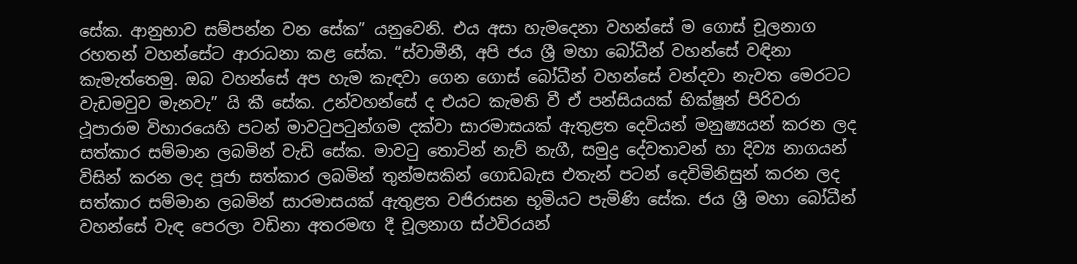සේක. ආනුභාව සම්පන්න වන සේක” යනුවෙනි. එය අසා හැමදෙනා වහන්සේ ම ගොස් චූලනාග රහතන් වහන්සේට ආරාධනා කළ සේක. “ස්වාමීනී, අපි ජය ශ්‍රී මහා බෝධීන් වහන්සේ වඳිනා කැමැත්තෙමු. ඔබ වහන්සේ අප හැම කැඳවා ගෙන ගොස් බෝධීන් වහන්සේ වන්දවා නැවත මෙරටට වැඩමවුව මැනවැ” යි කී සේක. උන්වහන්සේ ද එයට කැමති වී ඒ පන්සියයක් භික්ෂූන් පිරිවරා ථූපාරාම විහාරයෙහි පටන් මාවටුපටුන්ගම දක්වා සාරමාසයක් ඇතුළත දෙවියන් මනුෂ්‍යයන් කරන ලද සත්කාර සම්මාන ලබමින් වැඩි සේක. මාවටු තොටින් නැව් නැගී, සමුද්‍ර දේවතාවන් හා දිව්‍ය නාගයන් විසින් කරන ලද පූජා සත්කාර ලබමින් තුන්මසකින් ගොඩබැස එතැන් පටන් දෙවිමිනිසුන් කරන ලද සත්කාර සම්මාන ලබමින් සාරමාසයක් ඇතුළත වජිරාසන භූමියට පැමිණි සේක. ජය ශ්‍රී මහා බෝධීන් වහන්සේ වැඳ පෙරලා වඩිනා අතරමඟ දී චූලනාග ස්ථවිරයන්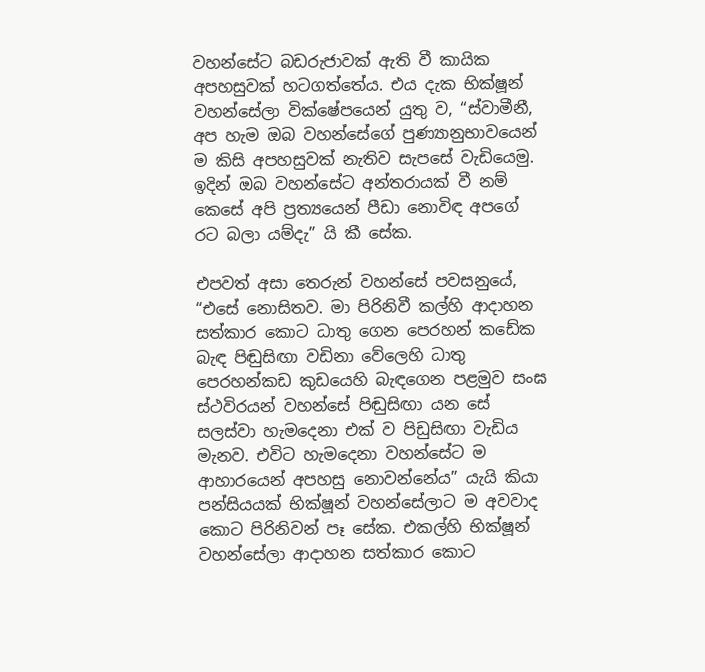වහන්සේට බඩරුජාවක් ඇති වී කායික අපහසුවක් හටගත්තේය. එය දැක භික්ෂූන් වහන්සේලා වික්ෂේපයෙන් යුතු ව, “ස්වාමීනී, අප හැම ඔබ වහන්සේගේ පුණ්‍යානුභාවයෙන් ම කිසි අපහසුවක් නැතිව සැපසේ වැඩියෙමු. ඉදින් ඔබ වහන්සේට අන්තරායක් වී නම් කෙසේ අපි ප්‍රත්‍යයෙන් පීඩා නොවිඳ අපගේ රට බලා යම්දැ” යි කී සේක.

එපවත් අසා තෙරුන් වහන්සේ පවසනුයේ, “එසේ නොසිතව. මා පිරිනිවී කල්හි ආදාහන සත්කාර කොට ධාතු ගෙන පෙරහන් කඩේක බැඳ පිඬුසිඟා වඩිනා වේලෙහි ධාතු පෙරහන්කඩ කුඩයෙහි බැඳගෙන පළමුව සංඝ ස්ථවිරයන් වහන්සේ පිඬුසිඟා යන සේ සලස්වා හැමදෙනා එක් ව පිඩුසිඟා වැඩිය මැනව. එවිට හැමදෙනා වහන්සේට ම ආහාරයෙන් අපහසු නොවන්නේය” යැයි කියා පන්සියයක් භික්ෂූන් වහන්සේලාට ම අවවාද කොට පිරිනිවන් පෑ සේක. එකල්හි භික්ෂූන් වහන්සේලා ආදාහන සත්කාර කොට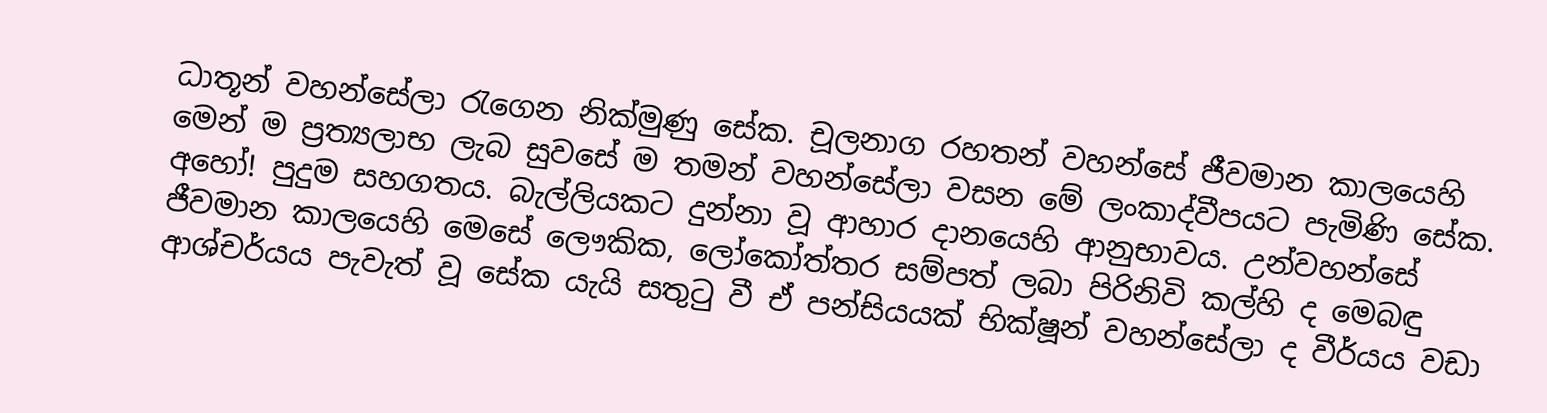ධාතූන් වහන්සේලා රැගෙන නික්මුණු සේක. චූලනාග රහතන් වහන්සේ ජීවමාන කාලයෙහි මෙන් ම ප්‍රත්‍යලාභ ලැබ සුවසේ ම තමන් වහන්සේලා වසන මේ ලංකාද්වීපයට පැමිණි සේක. අහෝ! පුදුම සහගතය. බැල්ලියකට දුන්නා වූ ආහාර දානයෙහි ආනුභාවය. උන්වහන්සේ ජීවමාන කාලයෙහි මෙසේ ලෞකික, ලෝකෝත්තර සම්පත් ලබා පිරිනිවි කල්හි ද මෙබඳු ආශ්චර්යය පැවැත් වූ සේක යැයි සතුටු වී ඒ පන්සියයක් භික්ෂූන් වහන්සේලා ද වීර්යය වඩා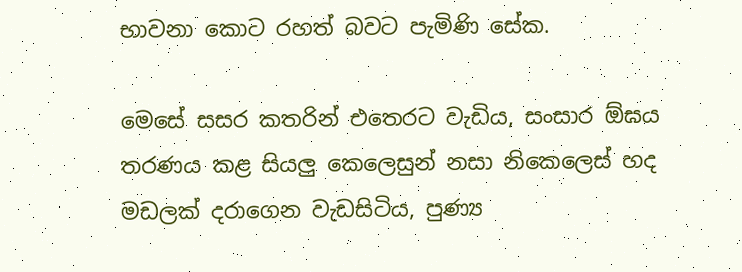භාවනා කොට රහත් බවට පැමිණි සේක.

මෙසේ සසර කතරින් එතෙරට වැඩිය, සංසාර ඕඝය තරණය කළ සියලු කෙලෙසුන් නසා නිකෙලෙස් හද මඩලක් දරාගෙන වැඩසිටිය, පුණ්‍ය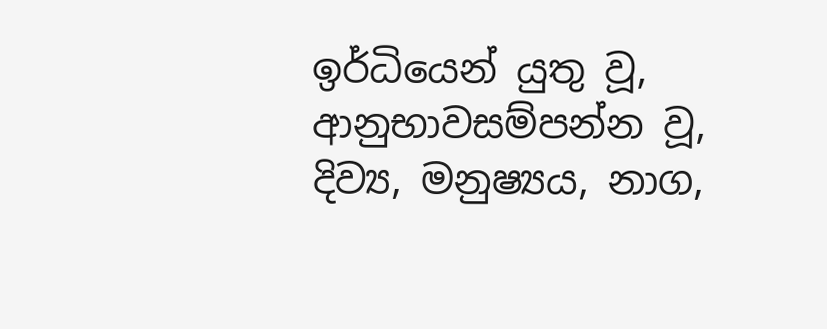ඉර්ධියෙන් යුතු වූ, ආනුභාවසම්පන්න වූ, දිව්‍ය, මනුෂ්‍යය, නාග,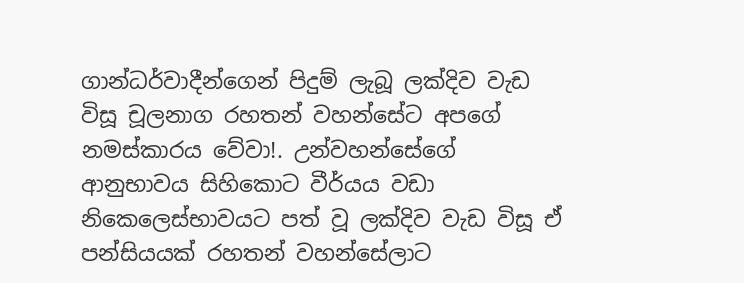ගාන්ධර්වාදීන්ගෙන් පිදුම් ලැබූ ලක්දිව වැඩ විසූ චූලනාග රහතන් වහන්සේට අපගේ නමස්කාරය වේවා!. උන්වහන්සේගේ ආනුභාවය සිහිකොට වීර්යය වඩා නිකෙලෙස්භාවයට පත් වූ ලක්දිව වැඩ විසූ ඒ පන්සියයක් රහතන් වහන්සේලාට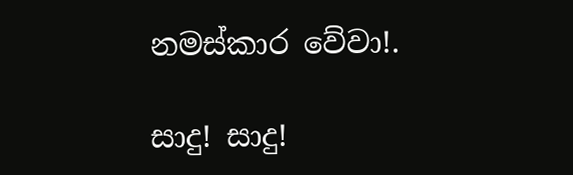නමස්කාර වේවා!.

සාදු! සාදු!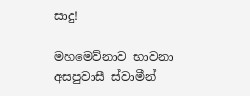සාදු!

මහමෙව්නාව භාවනා අසපුවාසී ස්වාමීන්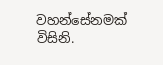වහන්සේනමක් විසිනි.